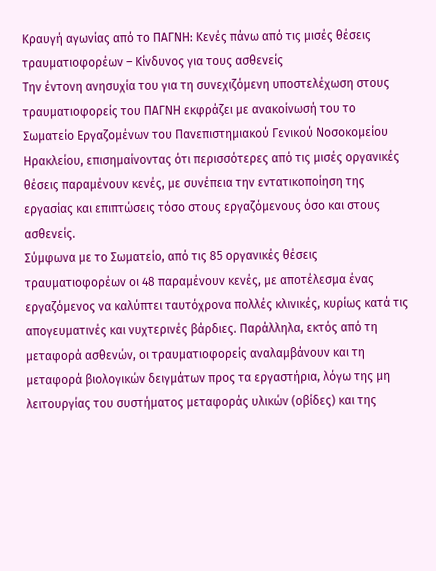Κραυγή αγωνίας από το ΠΑΓΝΗ: Κενές πάνω από τις μισές θέσεις τραυματιοφορέων – Κίνδυνος για τους ασθενείς
Την έντονη ανησυχία του για τη συνεχιζόμενη υποστελέχωση στους τραυματιοφορείς του ΠΑΓΝΗ εκφράζει με ανακοίνωσή του το Σωματείο Εργαζομένων του Πανεπιστημιακού Γενικού Νοσοκομείου Ηρακλείου, επισημαίνοντας ότι περισσότερες από τις μισές οργανικές θέσεις παραμένουν κενές, με συνέπεια την εντατικοποίηση της εργασίας και επιπτώσεις τόσο στους εργαζόμενους όσο και στους ασθενείς.
Σύμφωνα με το Σωματείο, από τις 85 οργανικές θέσεις τραυματιοφορέων οι 48 παραμένουν κενές, με αποτέλεσμα ένας εργαζόμενος να καλύπτει ταυτόχρονα πολλές κλινικές, κυρίως κατά τις απογευματινές και νυχτερινές βάρδιες. Παράλληλα, εκτός από τη μεταφορά ασθενών, οι τραυματιοφορείς αναλαμβάνουν και τη μεταφορά βιολογικών δειγμάτων προς τα εργαστήρια, λόγω της μη λειτουργίας του συστήματος μεταφοράς υλικών (οβίδες) και της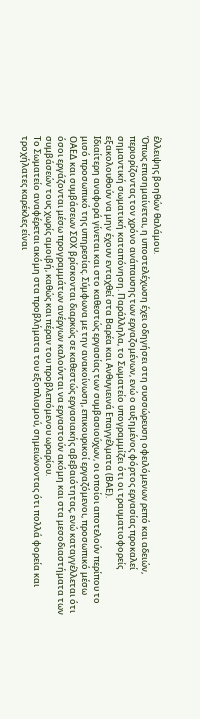έλλειψης βοηθών θαλάμου.
Όπως επισημαίνεται, η υποστελέχωση έχει οδηγήσει στη συσσώρευση οφειλόμενων ρεπό και αδειών, περιορίζοντας τον χρόνο ανάπαυσης των εργαζομένων, ενώ ο αυξημένος φόρτος εργασίας προκαλεί σημαντική σωματική καταπόνηση. Παράλληλα, το Σωματείο υπογραμμίζει ότι οι τραυματιοφορείς εξακολουθούν να μην έχουν ενταχθεί στα Βαρέα και Ανθυγιεινά Επαγγέλματα (ΒΑΕ).
Ιδιαίτερη αναφορά γίνεται και στο καθεστώς εργασίας των συμβασιούχων, οι οποίοι αποτελούν περίπου το μισό προσωπικό της υπηρεσίας. Σύμφωνα με την ανακοίνωση, επικουρικοί εργαζόμενοι, προσωπικό μέσω ΟΑΕΔ και συμβάσεων ΣΟΧ βρίσκονται διαρκώς σε καθεστώς εργασιακής αβεβαιότητας, ενώ καταγγέλλεται ότι όσοι εργάζονται μέσω προγραμμάτων ανέργων καλούνται να εργαστούν ακόμη και στα μεσοδιαστήματα των συμβάσεών τους χωρίς αμοιβή, καθώς και πέραν του προβλεπόμενου ωραρίου.
Το Σωματείο αναφέρεται ακόμη στα προβλήματα του εξοπλισμού, σημειώνοντας ότι πολλά φορεία και τροχήλατες καρέκλες είναι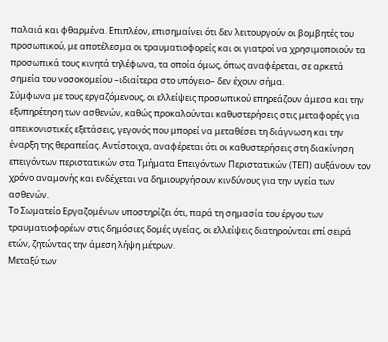παλαιά και φθαρμένα. Επιπλέον, επισημαίνει ότι δεν λειτουργούν οι βομβητές του προσωπικού, με αποτέλεσμα οι τραυματιοφορείς και οι γιατροί να χρησιμοποιούν τα προσωπικά τους κινητά τηλέφωνα, τα οποία όμως, όπως αναφέρεται, σε αρκετά σημεία του νοσοκομείου –ιδιαίτερα στο υπόγειο– δεν έχουν σήμα.
Σύμφωνα με τους εργαζόμενους, οι ελλείψεις προσωπικού επηρεάζουν άμεσα και την εξυπηρέτηση των ασθενών, καθώς προκαλούνται καθυστερήσεις στις μεταφορές για απεικονιστικές εξετάσεις, γεγονός που μπορεί να μεταθέσει τη διάγνωση και την έναρξη της θεραπείας. Αντίστοιχα, αναφέρεται ότι οι καθυστερήσεις στη διακίνηση επειγόντων περιστατικών στα Τμήματα Επειγόντων Περιστατικών (ΤΕΠ) αυξάνουν τον χρόνο αναμονής και ενδέχεται να δημιουργήσουν κινδύνους για την υγεία των ασθενών.
Το Σωματείο Εργαζομένων υποστηρίζει ότι, παρά τη σημασία του έργου των τραυματιοφορέων στις δημόσιες δομές υγείας, οι ελλείψεις διατηρούνται επί σειρά ετών, ζητώντας την άμεση λήψη μέτρων.
Μεταξύ των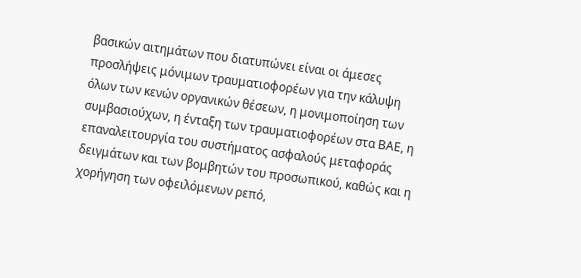βασικών αιτημάτων που διατυπώνει είναι οι άμεσες προσλήψεις μόνιμων τραυματιοφορέων για την κάλυψη όλων των κενών οργανικών θέσεων, η μονιμοποίηση των συμβασιούχων, η ένταξη των τραυματιοφορέων στα ΒΑΕ, η επαναλειτουργία του συστήματος ασφαλούς μεταφοράς δειγμάτων και των βομβητών του προσωπικού, καθώς και η χορήγηση των οφειλόμενων ρεπό,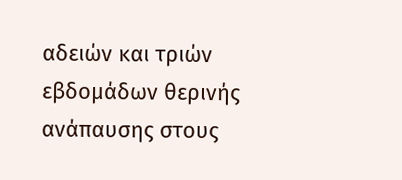αδειών και τριών εβδομάδων θερινής ανάπαυσης στους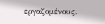εργαζομένους.